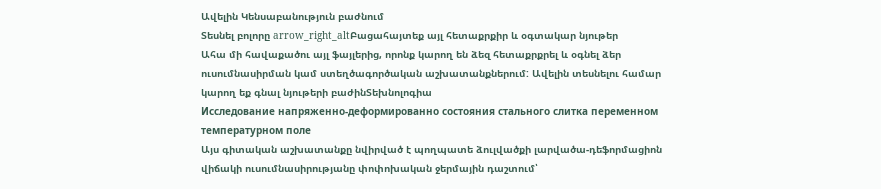Ավելին Կենսաբանություն բաժնում
Տեսնել բոլորը arrow_right_altԲացահայտեք այլ հետաքրքիր և օգտակար նյութեր
Ահա մի հավաքածու այլ ֆայլերից, որոնք կարող են ձեզ հետաքրքրել և օգնել ձեր ուսումնասիրման կամ ստեղծագործական աշխատանքներում: Ավելին տեսնելու համար կարող եք գնալ նյութերի բաժինՏեխնոլոգիա
Исследование напряженно-деформированно состояния стального слитка переменном температурном поле
Այս գիտական աշխատանքը նվիրված է պողպատե ձուլվածքի լարվածա-դեֆորմացիոն վիճակի ուսումնասիրությանը փոփոխական ջերմային դաշտում՝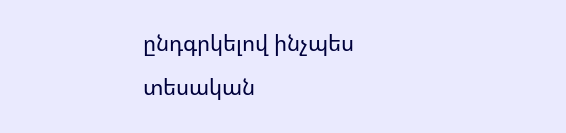ընդգրկելով ինչպես տեսական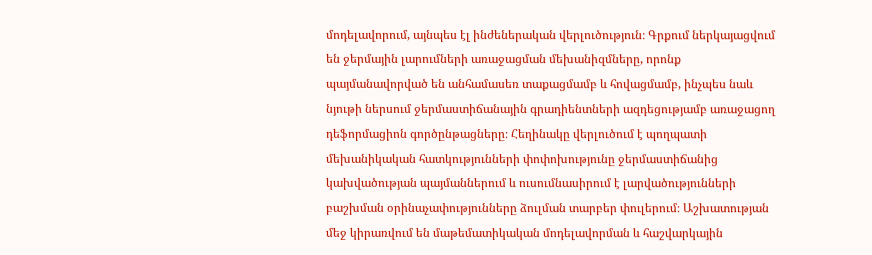մոդելավորում, այնպես էլ ինժեներական վերլուծություն։ Գրքում ներկայացվում են ջերմային լարումների առաջացման մեխանիզմները, որոնք պայմանավորված են անհամասեռ տաքացմամբ և հովացմամբ, ինչպես նաև նյութի ներսում ջերմաստիճանային գրադիենտների ազդեցությամբ առաջացող դեֆորմացիոն գործընթացները։ Հեղինակը վերլուծում է պողպատի մեխանիկական հատկությունների փոփոխությունը ջերմաստիճանից կախվածության պայմաններում և ուսումնասիրում է լարվածությունների բաշխման օրինաչափությունները ձուլման տարբեր փուլերում։ Աշխատության մեջ կիրառվում են մաթեմատիկական մոդելավորման և հաշվարկային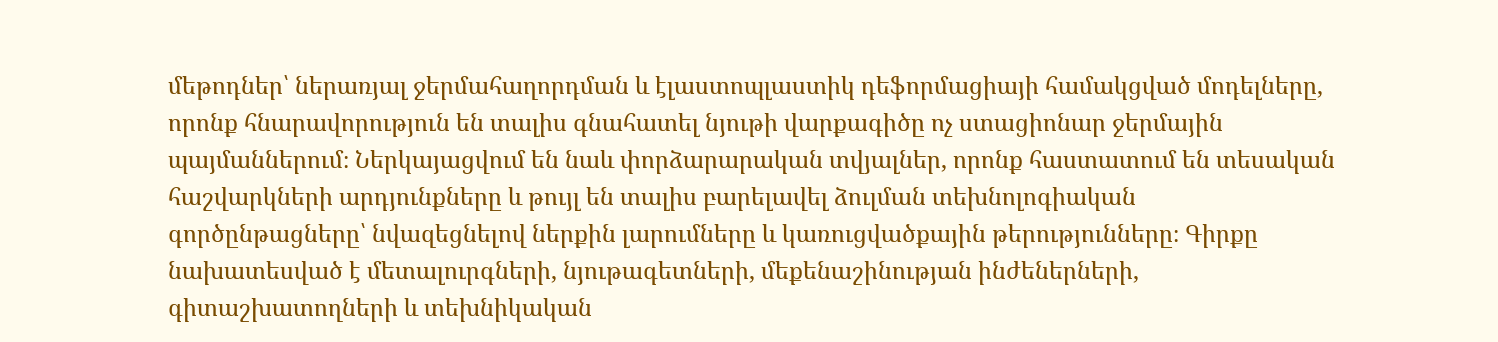մեթոդներ՝ ներառյալ ջերմահաղորդման և էլաստոպլաստիկ դեֆորմացիայի համակցված մոդելները, որոնք հնարավորություն են տալիս գնահատել նյութի վարքագիծը ոչ ստացիոնար ջերմային պայմաններում։ Ներկայացվում են նաև փորձարարական տվյալներ, որոնք հաստատում են տեսական հաշվարկների արդյունքները և թույլ են տալիս բարելավել ձուլման տեխնոլոգիական գործընթացները՝ նվազեցնելով ներքին լարումները և կառուցվածքային թերությունները։ Գիրքը նախատեսված է մետալուրգների, նյութագետների, մեքենաշինության ինժեներների, գիտաշխատողների և տեխնիկական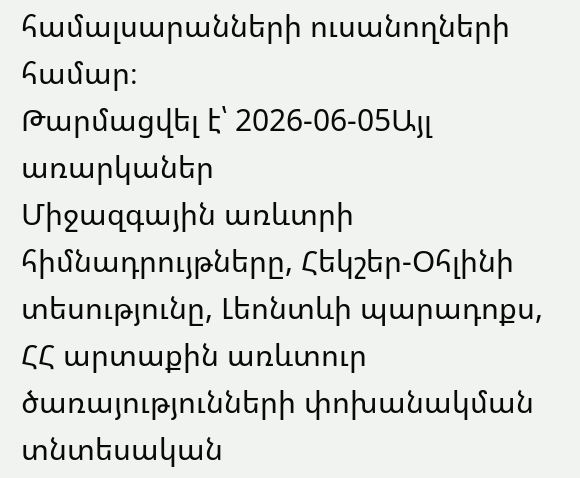համալսարանների ուսանողների համար։
Թարմացվել է՝ 2026-06-05Այլ առարկաներ
Միջազգային առևտրի հիմնադրույթները, Հեկշեր-Օհլինի տեսությունը, Լեոնտևի պարադոքս, ՀՀ արտաքին առևտուր
ծառայությունների փոխանակման տնտեսական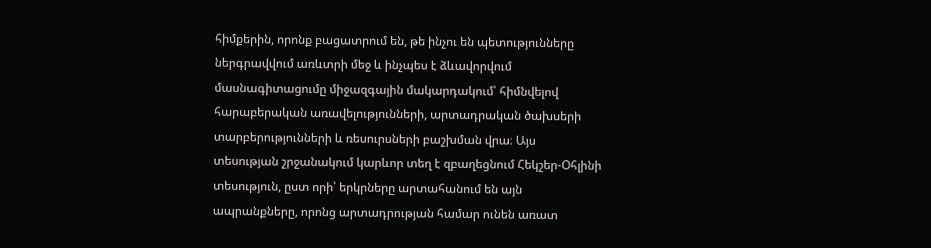հիմքերին, որոնք բացատրում են, թե ինչու են պետությունները ներգրավվում առևտրի մեջ և ինչպես է ձևավորվում մասնագիտացումը միջազգային մակարդակում՝ հիմնվելով հարաբերական առավելությունների, արտադրական ծախսերի տարբերությունների և ռեսուրսների բաշխման վրա։ Այս տեսության շրջանակում կարևոր տեղ է զբաղեցնում Հեկշեր-Օհլինի տեսություն, ըստ որի՝ երկրները արտահանում են այն ապրանքները, որոնց արտադրության համար ունեն առատ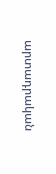արտադրական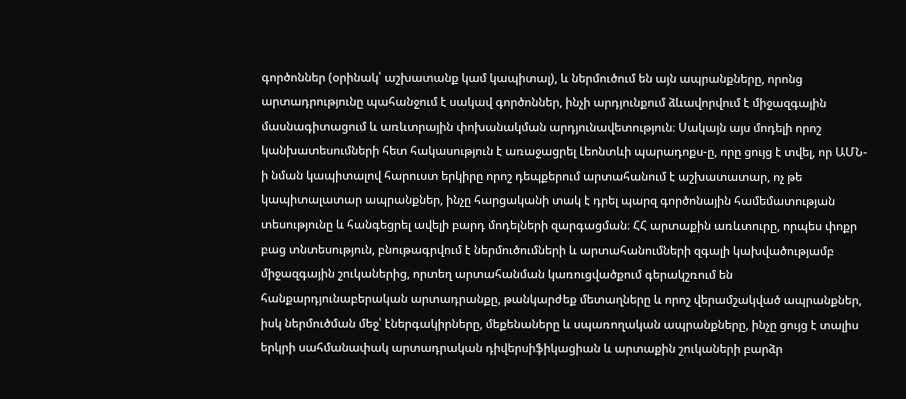գործոններ (օրինակ՝ աշխատանք կամ կապիտալ), և ներմուծում են այն ապրանքները, որոնց արտադրությունը պահանջում է սակավ գործոններ, ինչի արդյունքում ձևավորվում է միջազգային մասնագիտացում և առևտրային փոխանակման արդյունավետություն։ Սակայն այս մոդելի որոշ կանխատեսումների հետ հակասություն է առաջացրել Լեոնտևի պարադոքս-ը, որը ցույց է տվել, որ ԱՄՆ-ի նման կապիտալով հարուստ երկիրը որոշ դեպքերում արտահանում է աշխատատար, ոչ թե կապիտալատար ապրանքներ, ինչը հարցականի տակ է դրել պարզ գործոնային համեմատության տեսությունը և հանգեցրել ավելի բարդ մոդելների զարգացման։ ՀՀ արտաքին առևտուրը, որպես փոքր բաց տնտեսություն, բնութագրվում է ներմուծումների և արտահանումների զգալի կախվածությամբ միջազգային շուկաներից, որտեղ արտահանման կառուցվածքում գերակշռում են հանքարդյունաբերական արտադրանքը, թանկարժեք մետաղները և որոշ վերամշակված ապրանքներ, իսկ ներմուծման մեջ՝ էներգակիրները, մեքենաները և սպառողական ապրանքները, ինչը ցույց է տալիս երկրի սահմանափակ արտադրական դիվերսիֆիկացիան և արտաքին շուկաների բարձր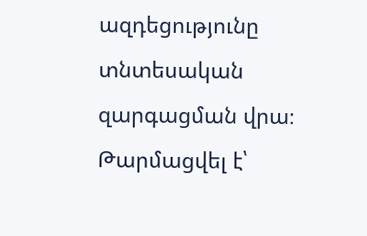ազդեցությունը տնտեսական զարգացման վրա։
Թարմացվել է՝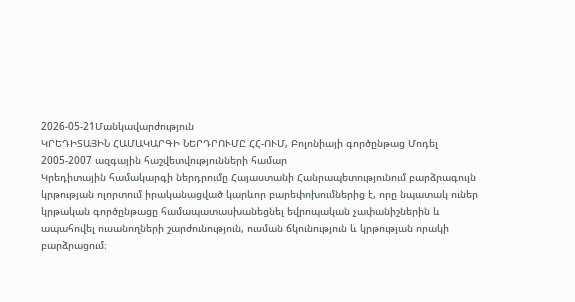2026-05-21Մանկավարժություն
ԿՐԵԴԻՏԱՅԻՆ ՀԱՄԱԿԱՐԳԻ ՆԵՐԴՐՈՒՄԸ ՀՀ-ՈՒՄ, Բոլոնիայի գործընթաց Մոդել 2005-2007 ազգային հաշվետվությունների համար
Կրեդիտային համակարգի ներդրումը Հայաստանի Հանրապետությունում բարձրագույն կրթության ոլորտում իրականացված կարևոր բարեփոխումներից է, որը նպատակ ուներ կրթական գործընթացը համապատասխանեցնել եվրոպական չափանիշներին և ապահովել ուսանողների շարժունություն, ուսման ճկունություն և կրթության որակի բարձրացում։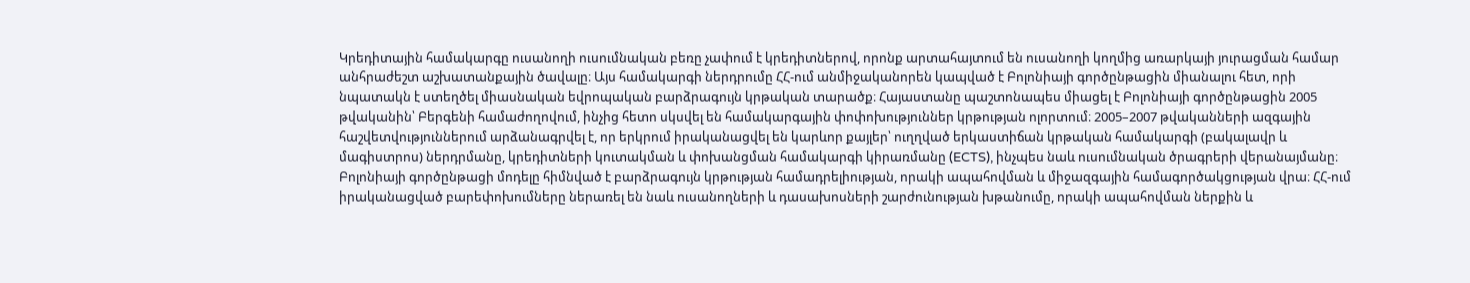Կրեդիտային համակարգը ուսանողի ուսումնական բեռը չափում է կրեդիտներով, որոնք արտահայտում են ուսանողի կողմից առարկայի յուրացման համար անհրաժեշտ աշխատանքային ծավալը։ Այս համակարգի ներդրումը ՀՀ-ում անմիջականորեն կապված է Բոլոնիայի գործընթացին միանալու հետ, որի նպատակն է ստեղծել միասնական եվրոպական բարձրագույն կրթական տարածք։ Հայաստանը պաշտոնապես միացել է Բոլոնիայի գործընթացին 2005 թվականին՝ Բերգենի համաժողովում, ինչից հետո սկսվել են համակարգային փոփոխություններ կրթության ոլորտում։ 2005–2007 թվականների ազգային հաշվետվություններում արձանագրվել է, որ երկրում իրականացվել են կարևոր քայլեր՝ ուղղված երկաստիճան կրթական համակարգի (բակալավր և մագիստրոս) ներդրմանը, կրեդիտների կուտակման և փոխանցման համակարգի կիրառմանը (ECTS), ինչպես նաև ուսումնական ծրագրերի վերանայմանը։ Բոլոնիայի գործընթացի մոդելը հիմնված է բարձրագույն կրթության համադրելիության, որակի ապահովման և միջազգային համագործակցության վրա։ ՀՀ-ում իրականացված բարեփոխումները ներառել են նաև ուսանողների և դասախոսների շարժունության խթանումը, որակի ապահովման ներքին և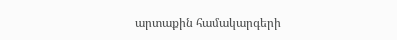արտաքին համակարգերի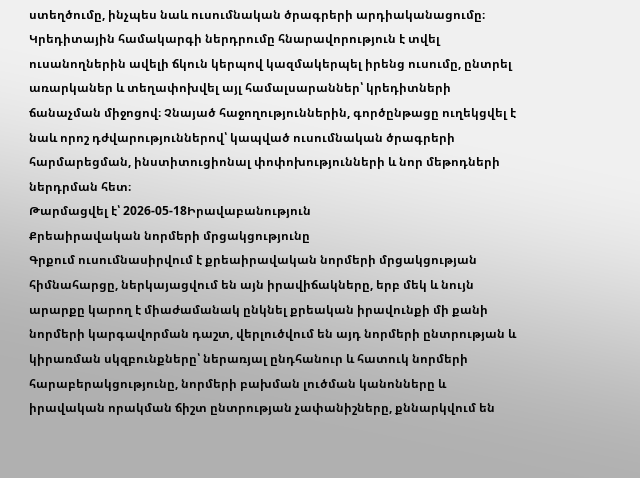ստեղծումը, ինչպես նաև ուսումնական ծրագրերի արդիականացումը։ Կրեդիտային համակարգի ներդրումը հնարավորություն է տվել ուսանողներին ավելի ճկուն կերպով կազմակերպել իրենց ուսումը, ընտրել առարկաներ և տեղափոխվել այլ համալսարաններ՝ կրեդիտների ճանաչման միջոցով։ Չնայած հաջողություններին, գործընթացը ուղեկցվել է նաև որոշ դժվարություններով՝ կապված ուսումնական ծրագրերի հարմարեցման, ինստիտուցիոնալ փոփոխությունների և նոր մեթոդների ներդրման հետ։
Թարմացվել է՝ 2026-05-18Իրավաբանություն
Քրեաիրավական նորմերի մրցակցությունը
Գրքում ուսումնասիրվում է քրեաիրավական նորմերի մրցակցության հիմնահարցը, ներկայացվում են այն իրավիճակները, երբ մեկ և նույն արարքը կարող է միաժամանակ ընկնել քրեական իրավունքի մի քանի նորմերի կարգավորման դաշտ, վերլուծվում են այդ նորմերի ընտրության և կիրառման սկզբունքները՝ ներառյալ ընդհանուր և հատուկ նորմերի հարաբերակցությունը, նորմերի բախման լուծման կանոնները և իրավական որակման ճիշտ ընտրության չափանիշները, քննարկվում են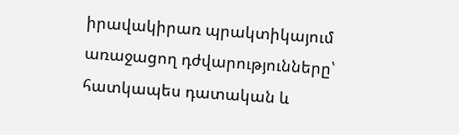իրավակիրառ պրակտիկայում առաջացող դժվարությունները՝ հատկապես դատական և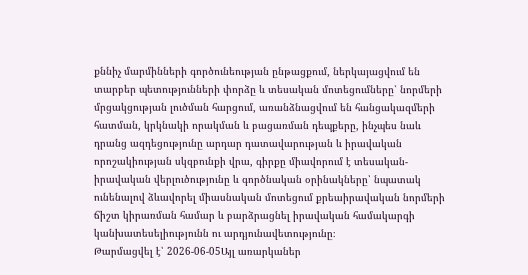քննիչ մարմինների գործունեության ընթացքում, ներկայացվում են տարբեր պետությունների փորձը և տեսական մոտեցումները՝ նորմերի մրցակցության լուծման հարցում, առանձնացվում են հանցակազմերի հատման, կրկնակի որակման և բացառման դեպքերը, ինչպես նաև դրանց ազդեցությունը արդար դատավարության և իրավական որոշակիության սկզբունքի վրա, գիրքը միավորում է տեսական-իրավական վերլուծությունը և գործնական օրինակները՝ նպատակ ունենալով ձևավորել միասնական մոտեցում քրեաիրավական նորմերի ճիշտ կիրառման համար և բարձրացնել իրավական համակարգի կանխատեսելիությունն ու արդյունավետությունը։
Թարմացվել է՝ 2026-06-05Այլ առարկաներ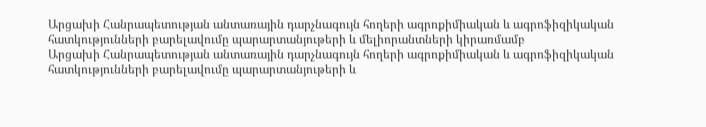Արցախի Հանրապետության անտառային դարչնագույն հողերի ագրոքիմիական և ագրոֆիզիկական հատկությունների բարելավումը պարարտանյութերի և մելիորանտների կիրառմամբ
Արցախի Հանրապետության անտառային դարչնագույն հողերի ագրոքիմիական և ագրոֆիզիկական հատկությունների բարելավումը պարարտանյութերի և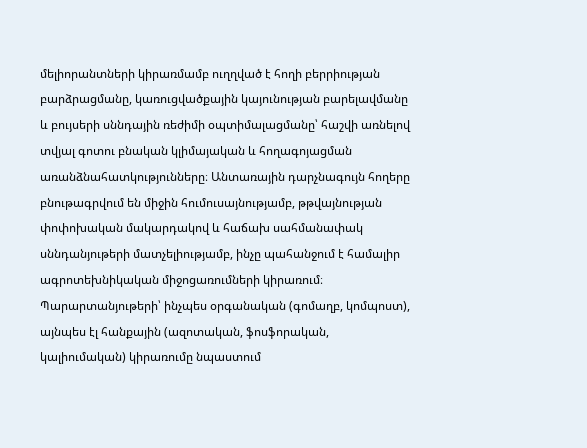մելիորանտների կիրառմամբ ուղղված է հողի բերրիության բարձրացմանը, կառուցվածքային կայունության բարելավմանը և բույսերի սննդային ռեժիմի օպտիմալացմանը՝ հաշվի առնելով տվյալ գոտու բնական կլիմայական և հողագոյացման առանձնահատկությունները։ Անտառային դարչնագույն հողերը բնութագրվում են միջին հումուսայնությամբ, թթվայնության փոփոխական մակարդակով և հաճախ սահմանափակ սննդանյութերի մատչելիությամբ, ինչը պահանջում է համալիր ագրոտեխնիկական միջոցառումների կիրառում։ Պարարտանյութերի՝ ինչպես օրգանական (գոմաղբ, կոմպոստ), այնպես էլ հանքային (ազոտական, ֆոսֆորական, կալիումական) կիրառումը նպաստում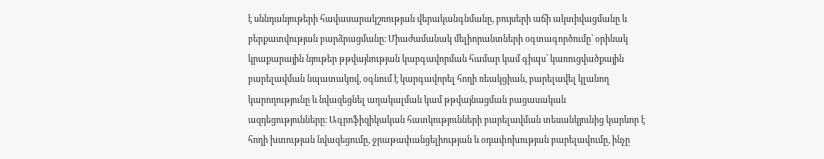է սննդանյութերի հավասարակշռության վերականգնմանը, բույսերի աճի ակտիվացմանը և բերքատվության բարձրացմանը։ Միաժամանակ մելիորանտների օգտագործումը՝ օրինակ կրաքարային նյութեր թթվայնության կարգավորման համար կամ գիպս՝ կառուցվածքային բարելավման նպատակով, օգնում է կարգավորել հողի ռեակցիան, բարելավել կլանող կարողությունը և նվազեցնել աղակալման կամ թթվայնացման բացասական ազդեցությունները։ Ագրոֆիզիկական հատկությունների բարելավման տեսանկյունից կարևոր է հողի խտության նվազեցումը, ջրաթափանցելիության և օդափոխության բարելավումը, ինչը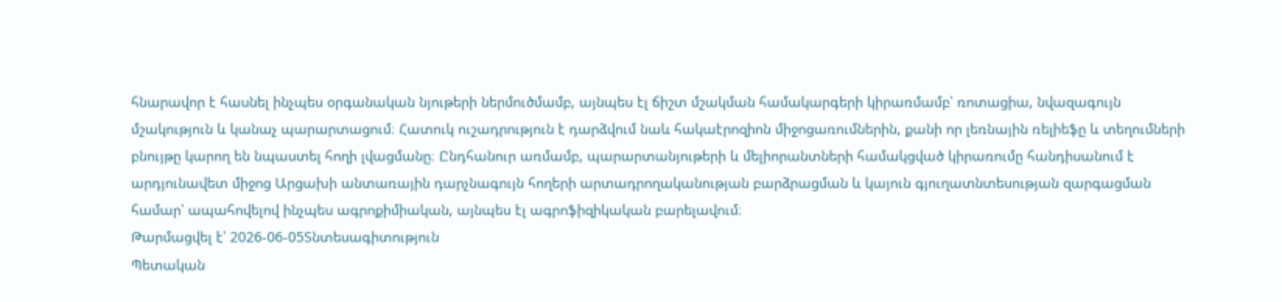հնարավոր է հասնել ինչպես օրգանական նյութերի ներմուծմամբ, այնպես էլ ճիշտ մշակման համակարգերի կիրառմամբ՝ ռոտացիա, նվազագույն մշակություն և կանաչ պարարտացում։ Հատուկ ուշադրություն է դարձվում նաև հակաէրոզիոն միջոցառումներին, քանի որ լեռնային ռելիեֆը և տեղումների բնույթը կարող են նպաստել հողի լվացմանը։ Ընդհանուր առմամբ, պարարտանյութերի և մելիորանտների համակցված կիրառումը հանդիսանում է արդյունավետ միջոց Արցախի անտառային դարչնագույն հողերի արտադրողականության բարձրացման և կայուն գյուղատնտեսության զարգացման համար՝ ապահովելով ինչպես ագրոքիմիական, այնպես էլ ագրոֆիզիկական բարելավում։
Թարմացվել է՝ 2026-06-05Տնտեսագիտություն
Պետական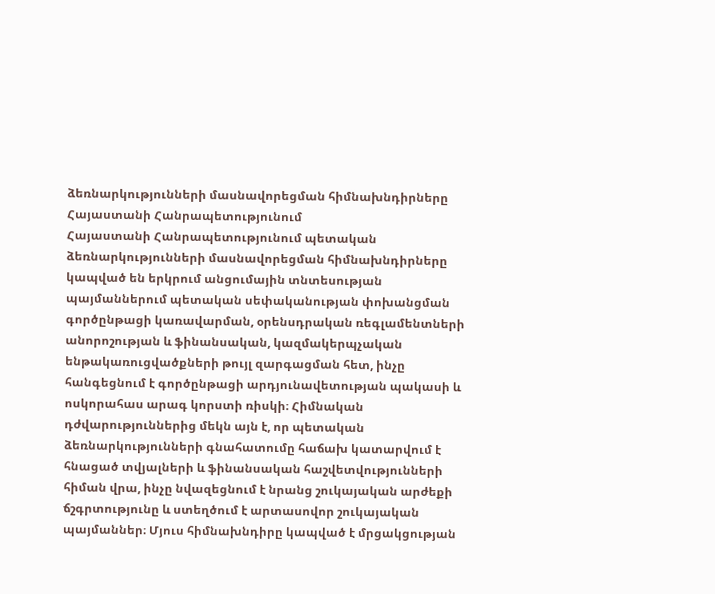ձեռնարկությունների մասնավորեցման հիմնախնդիրները Հայաստանի Հանրապետությունում
Հայաստանի Հանրապետությունում պետական ձեռնարկությունների մասնավորեցման հիմնախնդիրները կապված են երկրում անցումային տնտեսության պայմաններում պետական սեփականության փոխանցման գործընթացի կառավարման, օրենսդրական ռեգլամենտների անորոշության և ֆինանսական, կազմակերպչական ենթակառուցվածքների թույլ զարգացման հետ, ինչը հանգեցնում է գործընթացի արդյունավետության պակասի և ոսկորահաս արագ կորստի ռիսկի։ Հիմնական դժվարություններից մեկն այն է, որ պետական ձեռնարկությունների գնահատումը հաճախ կատարվում է հնացած տվյալների և ֆինանսական հաշվետվությունների հիման վրա, ինչը նվազեցնում է նրանց շուկայական արժեքի ճշգրտությունը և ստեղծում է արտասովոր շուկայական պայմաններ։ Մյուս հիմնախնդիրը կապված է մրցակցության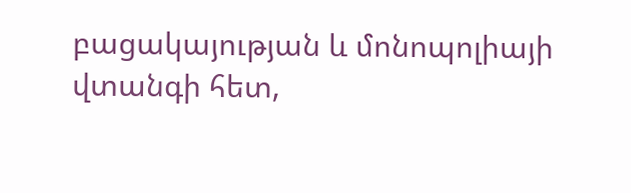բացակայության և մոնոպոլիայի վտանգի հետ,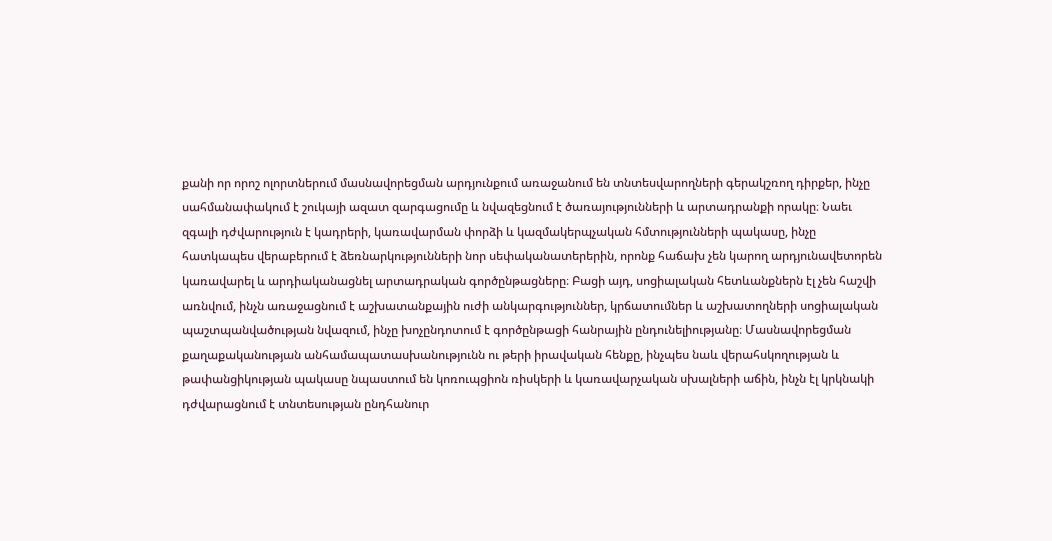քանի որ որոշ ոլորտներում մասնավորեցման արդյունքում առաջանում են տնտեսվարողների գերակշռող դիրքեր, ինչը սահմանափակում է շուկայի ազատ զարգացումը և նվազեցնում է ծառայությունների և արտադրանքի որակը։ Նաեւ զգալի դժվարություն է կադրերի, կառավարման փորձի և կազմակերպչական հմտությունների պակասը, ինչը հատկապես վերաբերում է ձեռնարկությունների նոր սեփականատերերին, որոնք հաճախ չեն կարող արդյունավետորեն կառավարել և արդիականացնել արտադրական գործընթացները։ Բացի այդ, սոցիալական հետևանքներն էլ չեն հաշվի առնվում, ինչն առաջացնում է աշխատանքային ուժի անկարգություններ, կրճատումներ և աշխատողների սոցիալական պաշտպանվածության նվազում, ինչը խոչընդոտում է գործընթացի հանրային ընդունելիությանը։ Մասնավորեցման քաղաքականության անհամապատասխանությունն ու թերի իրավական հենքը, ինչպես նաև վերահսկողության և թափանցիկության պակասը նպաստում են կոռուպցիոն ռիսկերի և կառավարչական սխալների աճին, ինչն էլ կրկնակի դժվարացնում է տնտեսության ընդհանուր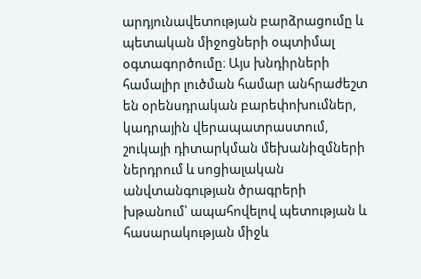արդյունավետության բարձրացումը և պետական միջոցների օպտիմալ օգտագործումը։ Այս խնդիրների համալիր լուծման համար անհրաժեշտ են օրենսդրական բարեփոխումներ, կադրային վերապատրաստում, շուկայի դիտարկման մեխանիզմների ներդրում և սոցիալական անվտանգության ծրագրերի խթանում՝ ապահովելով պետության և հասարակության միջև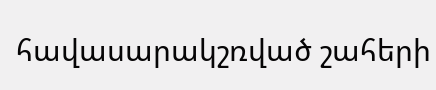հավասարակշռված շահերի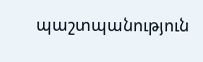պաշտպանություն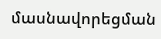մասնավորեցման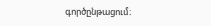գործընթացում։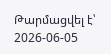Թարմացվել է՝ 2026-06-05